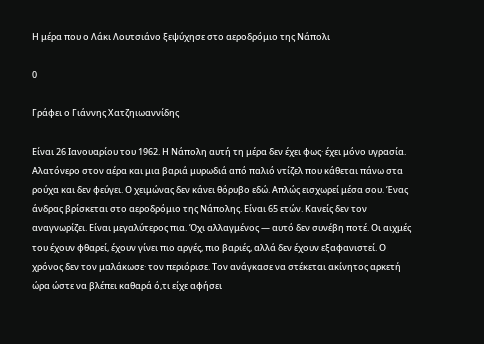Η μέρα που ο Λάκι Λουτσιάνο ξεψύχησε στο αεροδρόμιο της Νάπολι

0

Γράφει ο Γιάννης Χατζηιωαννίδης

Είναι 26 Ιανουαρίου του 1962. Η Νάπολη αυτή τη μέρα δεν έχει φως· έχει μόνο υγρασία. Αλατόνερο στον αέρα και μια βαριά μυρωδιά από παλιό ντίζελ που κάθεται πάνω στα ρούχα και δεν φεύγει. Ο χειμώνας δεν κάνει θόρυβο εδώ. Απλώς εισχωρεί μέσα σου. Ένας άνδρας βρίσκεται στο αεροδρόμιο της Νάπολης. Είναι 65 ετών. Κανείς δεν τον αναγνωρίζει. Είναι μεγαλύτερος πια. Όχι αλλαγμένος — αυτό δεν συνέβη ποτέ. Οι αιχμές του έχουν φθαρεί, έχουν γίνει πιο αργές, πιο βαριές, αλλά δεν έχουν εξαφανιστεί. Ο χρόνος δεν τον μαλάκωσε· τον περιόρισε. Τον ανάγκασε να στέκεται ακίνητος αρκετή ώρα ώστε να βλέπει καθαρά ό,τι είχε αφήσει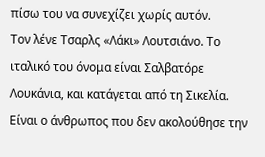πίσω του να συνεχίζει χωρίς αυτόν.
Τον λένε Τσαρλς «Λάκι» Λουτσιάνο. Το ιταλικό του όνομα είναι Σαλβατόρε Λουκάνια, και κατάγεται από τη Σικελία. Είναι ο άνθρωπος που δεν ακολούθησε την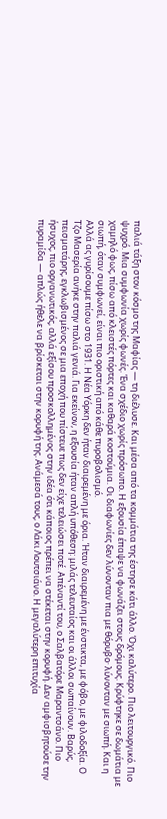παλιά τάξη στον κόσμο της Μαφίας — τη διέλυσε. Και μέσα από τα κομμάτια της έστησε κάτι άλλο. Όχι καλύτερο. Πιο λειτουργικό. Πιο ψυχρό. Μια συμφωνία χωρίς φωνές. Ένα σχέδιο χωρίς πρόσωπο. Η εξουσία έπαψε να φωνάζει στους δρόμους. Κρύφτηκε σε δωμάτια με χαμηλό φως, πίσω από κλειστές πόρτες και καθαρά κοστούμια. Οι διαφωνίες δεν λύνονταν πια με θόρυβο· λύνονταν με σιωπή. Και η σιωπή, όταν συμφωνεί, είναι πιο οριστική από κάθε πυροβολισμό.
Αλλά ας γυρίσουμε πίσω στο 1931. Η Νέα Υόρκη δεν ήταν διαιρεμένη με όρια. Ήταν διαιρεμένη με ένστικτα, με φόβο, με φιλοδοξία. Ο Τζο Μασερία ανήκε στην παλιά γενιά. Για εκείνον, η εξουσία ήταν απλή υπόθεση: μιλάς τελευταίος και οι άλλοι σωπαίνουν. Βαρύς, πεισματάρης, εγκλωβισμένος σε μια εποχή που πίστευε πως δεν είχε τελειώσει ποτέ. Απέναντί του, ο Σαλβατόρε Μαραντσάνο. Πιο ήσυχος, πιο οργανωτικός, αλλά εξίσου προσκολλημένος στην ιδέα ότι κάποιος πρέπει να στέκεται στην κορυφή. Δεν αμφισβητούσε την πυραμίδα — απλώς ήθελε να βρίσκεται στην κορυφή της. Ανάμεσά τους, ο Λάκι Λουτσιάνο. Η μεγαλύτερη επιτυχία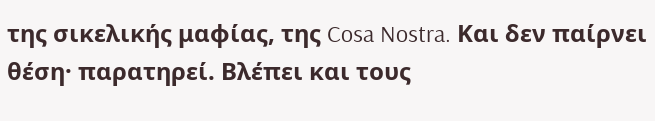της σικελικής μαφίας, της Cosa Nostra. Και δεν παίρνει θέση· παρατηρεί. Βλέπει και τους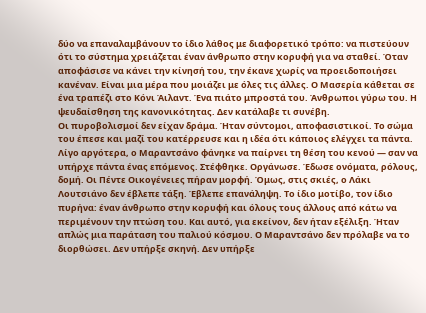δύο να επαναλαμβάνουν το ίδιο λάθος με διαφορετικό τρόπο: να πιστεύουν ότι το σύστημα χρειάζεται έναν άνθρωπο στην κορυφή για να σταθεί. Όταν αποφάσισε να κάνει την κίνησή του, την έκανε χωρίς να προειδοποιήσει κανέναν. Είναι μια μέρα που μοιάζει με όλες τις άλλες. Ο Μασερία κάθεται σε ένα τραπέζι στο Κόνι Άιλαντ. Ένα πιάτο μπροστά του. Άνθρωποι γύρω του. Η ψευδαίσθηση της κανονικότητας. Δεν κατάλαβε τι συνέβη.
Οι πυροβολισμοί δεν είχαν δράμα. Ήταν σύντομοι, αποφασιστικοί. Το σώμα του έπεσε και μαζί του κατέρρευσε και η ιδέα ότι κάποιος ελέγχει τα πάντα. Λίγο αργότερα, ο Μαραντσάνο φάνηκε να παίρνει τη θέση του κενού — σαν να υπήρχε πάντα ένας επόμενος. Στέφθηκε. Οργάνωσε. Έδωσε ονόματα, ρόλους, δομή. Οι Πέντε Οικογένειες πήραν μορφή. Όμως, στις σκιές, ο Λάκι Λουτσιάνο δεν έβλεπε τάξη. Έβλεπε επανάληψη. Το ίδιο μοτίβο, τον ίδιο πυρήνα: έναν άνθρωπο στην κορυφή και όλους τους άλλους από κάτω να περιμένουν την πτώση του. Και αυτό, για εκείνον, δεν ήταν εξέλιξη. Ήταν απλώς μια παράταση του παλιού κόσμου. Ο Μαραντσάνο δεν πρόλαβε να το διορθώσει. Δεν υπήρξε σκηνή. Δεν υπήρξε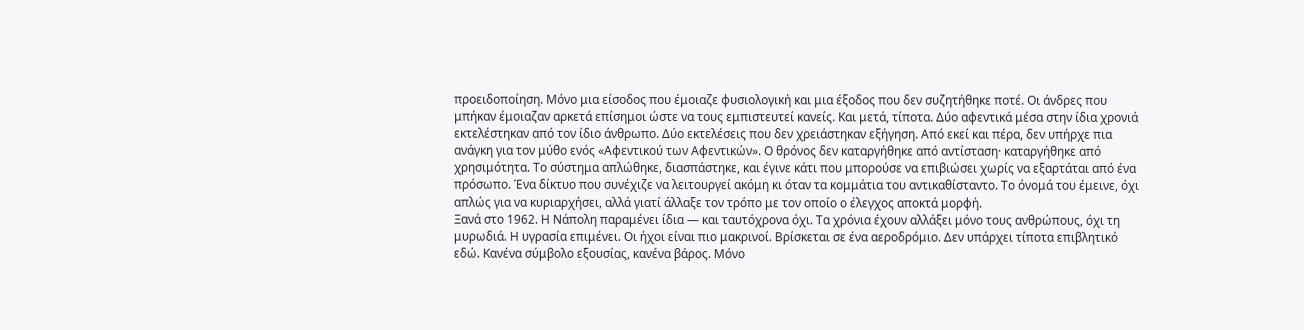προειδοποίηση. Μόνο μια είσοδος που έμοιαζε φυσιολογική και μια έξοδος που δεν συζητήθηκε ποτέ. Οι άνδρες που μπήκαν έμοιαζαν αρκετά επίσημοι ώστε να τους εμπιστευτεί κανείς. Και μετά, τίποτα. Δύο αφεντικά μέσα στην ίδια χρονιά εκτελέστηκαν από τον ίδιο άνθρωπο. Δύο εκτελέσεις που δεν χρειάστηκαν εξήγηση. Από εκεί και πέρα, δεν υπήρχε πια ανάγκη για τον μύθο ενός «Αφεντικού των Αφεντικών». Ο θρόνος δεν καταργήθηκε από αντίσταση· καταργήθηκε από χρησιμότητα. Το σύστημα απλώθηκε, διασπάστηκε, και έγινε κάτι που μπορούσε να επιβιώσει χωρίς να εξαρτάται από ένα πρόσωπο. Ένα δίκτυο που συνέχιζε να λειτουργεί ακόμη κι όταν τα κομμάτια του αντικαθίσταντο. Το όνομά του έμεινε, όχι απλώς για να κυριαρχήσει, αλλά γιατί άλλαξε τον τρόπο με τον οποίο ο έλεγχος αποκτά μορφή.
Ξανά στο 1962. Η Νάπολη παραμένει ίδια — και ταυτόχρονα όχι. Τα χρόνια έχουν αλλάξει μόνο τους ανθρώπους, όχι τη μυρωδιά. Η υγρασία επιμένει. Οι ήχοι είναι πιο μακρινοί. Βρίσκεται σε ένα αεροδρόμιο. Δεν υπάρχει τίποτα επιβλητικό εδώ. Κανένα σύμβολο εξουσίας, κανένα βάρος. Μόνο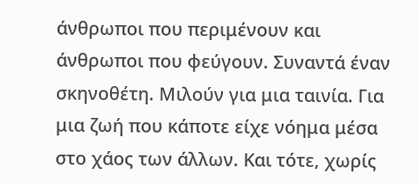άνθρωποι που περιμένουν και άνθρωποι που φεύγουν. Συναντά έναν σκηνοθέτη. Μιλούν για μια ταινία. Για μια ζωή που κάποτε είχε νόημα μέσα στο χάος των άλλων. Και τότε, χωρίς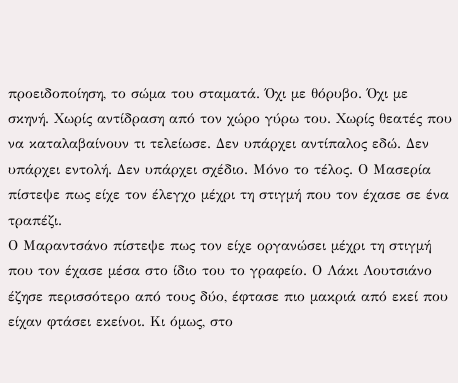προειδοποίηση, το σώμα του σταματά. Όχι με θόρυβο. Όχι με σκηνή. Χωρίς αντίδραση από τον χώρο γύρω του. Χωρίς θεατές που να καταλαβαίνουν τι τελείωσε. Δεν υπάρχει αντίπαλος εδώ. Δεν υπάρχει εντολή. Δεν υπάρχει σχέδιο. Μόνο το τέλος. Ο Μασερία πίστεψε πως είχε τον έλεγχο μέχρι τη στιγμή που τον έχασε σε ένα τραπέζι.
Ο Μαραντσάνο πίστεψε πως τον είχε οργανώσει μέχρι τη στιγμή που τον έχασε μέσα στο ίδιο του το γραφείο. Ο Λάκι Λουτσιάνο έζησε περισσότερο από τους δύο, έφτασε πιο μακριά από εκεί που είχαν φτάσει εκείνοι. Κι όμως, στο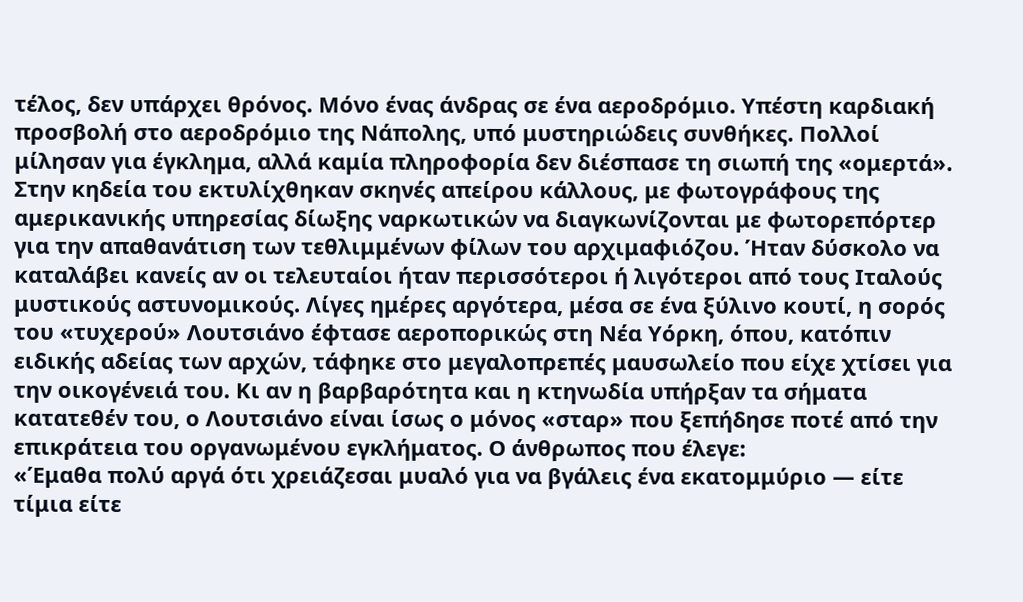τέλος, δεν υπάρχει θρόνος. Μόνο ένας άνδρας σε ένα αεροδρόμιο. Υπέστη καρδιακή προσβολή στο αεροδρόμιο της Νάπολης, υπό μυστηριώδεις συνθήκες. Πολλοί μίλησαν για έγκλημα, αλλά καμία πληροφορία δεν διέσπασε τη σιωπή της «ομερτά». Στην κηδεία του εκτυλίχθηκαν σκηνές απείρου κάλλους, με φωτογράφους της αμερικανικής υπηρεσίας δίωξης ναρκωτικών να διαγκωνίζονται με φωτορεπόρτερ για την απαθανάτιση των τεθλιμμένων φίλων του αρχιμαφιόζου. Ήταν δύσκολο να καταλάβει κανείς αν οι τελευταίοι ήταν περισσότεροι ή λιγότεροι από τους Ιταλούς μυστικούς αστυνομικούς. Λίγες ημέρες αργότερα, μέσα σε ένα ξύλινο κουτί, η σορός του «τυχερού» Λουτσιάνο έφτασε αεροπορικώς στη Νέα Υόρκη, όπου, κατόπιν ειδικής αδείας των αρχών, τάφηκε στο μεγαλοπρεπές μαυσωλείο που είχε χτίσει για την οικογένειά του. Κι αν η βαρβαρότητα και η κτηνωδία υπήρξαν τα σήματα κατατεθέν του, ο Λουτσιάνο είναι ίσως ο μόνος «σταρ» που ξεπήδησε ποτέ από την επικράτεια του οργανωμένου εγκλήματος. Ο άνθρωπος που έλεγε:
«Έμαθα πολύ αργά ότι χρειάζεσαι μυαλό για να βγάλεις ένα εκατομμύριο — είτε τίμια είτε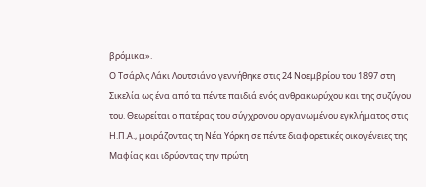βρόμικα».
Ο Τσάρλς Λάκι Λουτσιάνο γεννήθηκε στις 24 Νοεμβρίου του 1897 στη Σικελία ως ένα από τα πέντε παιδιά ενός ανθρακωρύχου και της συζύγου του. Θεωρείται ο πατέρας του σύγχρονου οργανωμένου εγκλήματος στις Η.Π.Α., μοιράζοντας τη Νέα Υόρκη σε πέντε διαφορετικές οικογένειες της Μαφίας και ιδρύοντας την πρώτη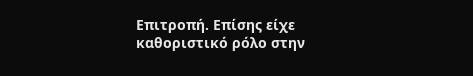Επιτροπή. Επίσης είχε καθοριστικό ρόλο στην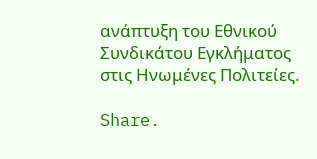ανάπτυξη του Εθνικού Συνδικάτου Εγκλήματος στις Ηνωμένες Πολιτείες.

Share.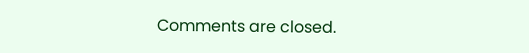Comments are closed.